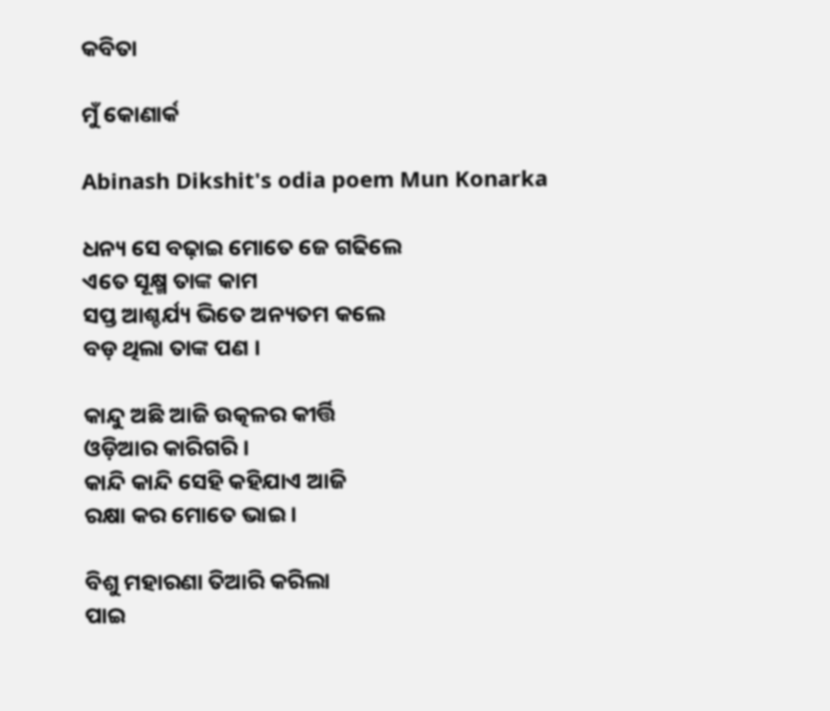କବିତା

ମୁଁ କୋଣାର୍କ

Abinash Dikshit's odia poem Mun Konarka

ଧନ୍ୟ ସେ ବଢ଼ାଇ ମୋତେ ଜେ ଗଢିଲେ
ଏତେ ସୂକ୍ଷ୍ମ ତାଙ୍କ କାମ
ସପ୍ତ ଆଶ୍ଚର୍ଯ୍ୟ ଭିତେ ଅନ୍ୟତମ କଲେ
ବଡ଼ ଥିଲା ତାଙ୍କ ପଣ ।

କାନ୍ଦୁ ଅଛି ଆଜି ଉତ୍କଳର କୀର୍ତ୍ତି
ଓଡ଼ିଆର କାରିଗରି ।
କାନ୍ଦି କାନ୍ଦି ସେହି କହିଯାଏ ଆଜି
ରକ୍ଷା କର ମୋତେ ଭାଇ ।

ବିଶୁ ମହାରଣା ତିଆରି କରିଲା
ପାଇ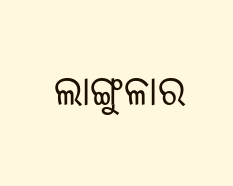ଲାଙ୍ଗୁଳାର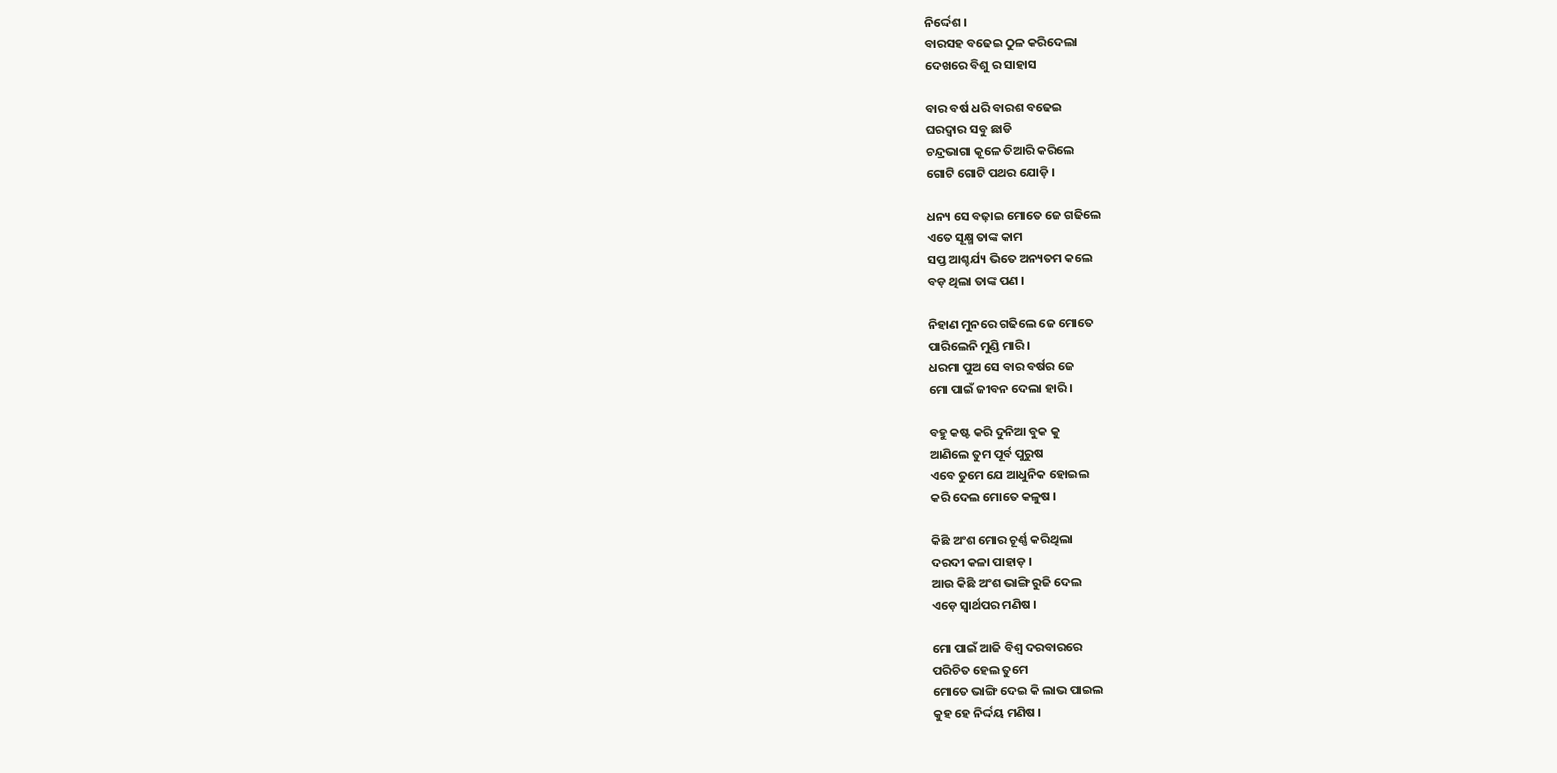ନିର୍ଦ୍ଦେଶ ।
ବାରସହ ବଢେଇ ଠୁଳ କରିଦେଲା
ଦେଖରେ ବିଶୁ ର ସାହାସ

ବାର ବର୍ଷ ଧରି ବାରଶ ବଢେଇ
ଘରଦ୍ୱାର ସବୁ ଛାଡି
ଚନ୍ଦ୍ରଭାଗା କୂଳେ ତିଆରି କରିଲେ
ଗୋଟି ଗୋଟି ପଥର ଯୋଡ଼ି ।

ଧନ୍ୟ ସେ ବଢ଼ାଇ ମୋତେ ଜେ ଗଢିଲେ
ଏତେ ସୂକ୍ଷ୍ମ ତାଙ୍କ କାମ
ସପ୍ତ ଆଶ୍ଚର୍ଯ୍ୟ ଭିତେ ଅନ୍ୟତମ କଲେ
ବଡ଼ ଥିଲା ତାଙ୍କ ପଣ ।

ନିହାଣ ମୁନରେ ଗଢିଲେ ଜେ ମୋତେ
ପାରିଲେନି ମୁଣ୍ଡି ମାରି ।
ଧରମା ପୁଅ ସେ ବାର ବର୍ଷର ଜେ
ମୋ ପାଇଁ ଜୀବନ ଦେଲା ହାରି ।

ବହୁ କଷ୍ଟ କରି ଦୁନିଆ ବୁକ କୁ
ଆଣିଲେ ତୁମ ପୂର୍ବ ପୁରୁଷ
ଏବେ ତୁମେ ଯେ ଆଧୁନିକ ହୋଇଲ
କରି ଦେଲ ମୋତେ କଳୁଷ ।

କିଛି ଅଂଶ ମୋର ଚୂର୍ଣ୍ଣ କରିଥିଲା
ଦରଦୀ କଳା ପାହାଡ଼ ।
ଆଉ କିଛି ଅଂଶ ଭାଙ୍ଗି ରୁଜି ଦେଲ
ଏଡ଼େ ସ୍ୱାର୍ଥପର ମଣିଷ ।

ମୋ ପାଇଁ ଆଜି ବିଶ୍ୱ ଦରବାରରେ
ପରିଚିତ ହେଲ ତୁମେ
ମୋତେ ଭାଙ୍ଗି ଦେଇ କି ଲାଭ ପାଇଲ
କୁହ ହେ ନିର୍ଦ୍ଦୟ ମଣିଷ ।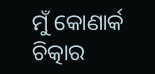ମୁଁ କୋଣାର୍କ ଚିତ୍କାର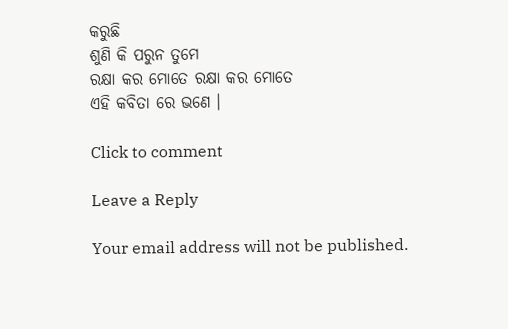କରୁଛି
ଶୁଣି କି ପରୁନ ତୁମେ
ରକ୍ଷା କର ମୋତେ ରକ୍ଷା କର ମୋତେ
ଏହି କବିତା ରେ ଭଣେ ।

Click to comment

Leave a Reply

Your email address will not be published.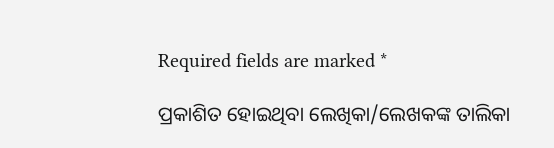Required fields are marked *

ପ୍ରକାଶିତ ହୋଇଥିବା ଲେଖିକା/ଲେଖକଙ୍କ ତାଲିକା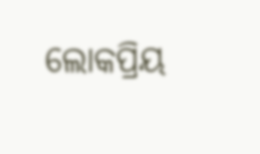ଲୋକପ୍ରିୟ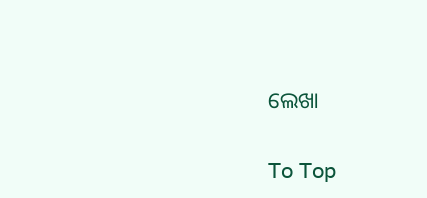ଲେଖା

To Top